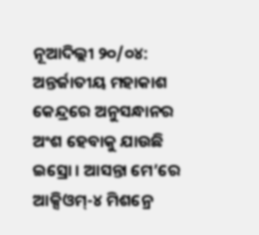ନୂଆଦିଲ୍ଲୀ ୨୦/୦୪: ଅନ୍ତର୍ଜାତୀୟ ମହାକାଶ କେନ୍ଦ୍ରରେ ଅନୁସନ୍ଧାନର ଅଂଶ ହେବାକୁ ଯାଉଛି ଇସ୍ରୋ । ଆସନ୍ତା ମେ’ରେ ଆକ୍ସିଓମ୍-୪ ମିଶନ୍ରେ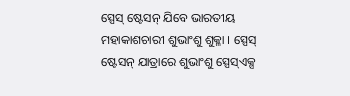ସ୍ପେସ୍ ଷ୍ଟେସନ୍ ଯିବେ ଭାରତୀୟ ମହାକାଶଚାରୀ ଶୁଭାଂଶୁ ଶୁକ୍ଳା । ସ୍ପେସ୍ ଷ୍ଟେସନ୍ ଯାତ୍ରାରେ ଶୁଭାଂଶୁ ସ୍ପେସ୍ଏକ୍ସ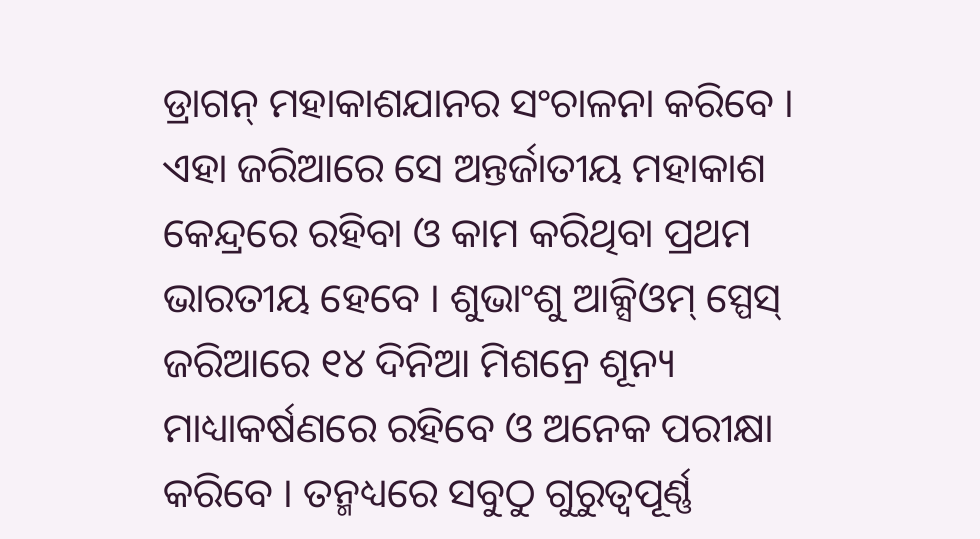ଡ୍ରାଗନ୍ ମହାକାଶଯାନର ସଂଚାଳନା କରିବେ । ଏହା ଜରିଆରେ ସେ ଅନ୍ତର୍ଜାତୀୟ ମହାକାଶ କେନ୍ଦ୍ରରେ ରହିବା ଓ କାମ କରିଥିବା ପ୍ରଥମ ଭାରତୀୟ ହେବେ । ଶୁଭାଂଶୁ ଆକ୍ସିଓମ୍ ସ୍ପେସ୍ ଜରିଆରେ ୧୪ ଦିନିଆ ମିଶନ୍ରେ ଶୂନ୍ୟ ମାଧ୍ୟାକର୍ଷଣରେ ରହିବେ ଓ ଅନେକ ପରୀକ୍ଷା କରିବେ । ତନ୍ମଧ୍ୟରେ ସବୁଠୁ ଗୁରୁତ୍ୱପୂର୍ଣ୍ଣ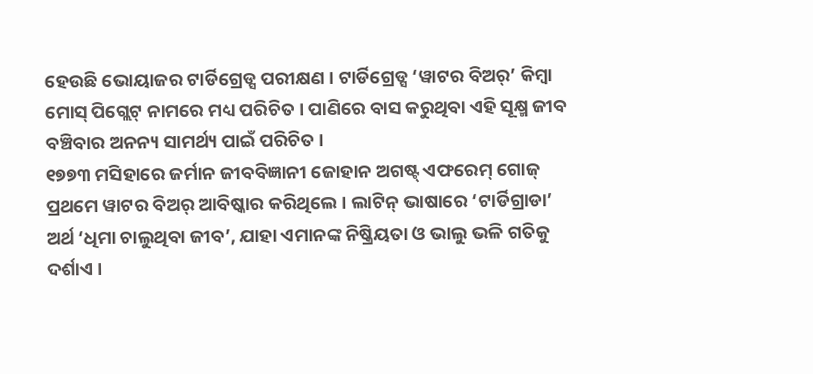ହେଉଛି ଭୋୟାଜର ଟାର୍ଡିଗ୍ରେଡ୍ସ ପରୀକ୍ଷଣ । ଟାର୍ଡିଗ୍ରେଡ୍ସ ‘ୱାଟର ବିଅର୍’ କିମ୍ବା ମୋସ୍ ପିଗ୍ଲେଟ୍ ନାମରେ ମଧ୍ୟ ପରିଚିତ । ପାଣିରେ ବାସ କରୁଥିବା ଏହି ସୂକ୍ଷ୍ମ ଜୀବ ବଞ୍ଚିବାର ଅନନ୍ୟ ସାମର୍ଥ୍ୟ ପାଇଁ ପରିଚିତ ।
୧୭୭୩ ମସିହାରେ ଜର୍ମାନ ଜୀବବିଜ୍ଞାନୀ ଜୋହାନ ଅଗଷ୍ଟ୍ ଏଫରେମ୍ ଗୋଜ୍ ପ୍ରଥମେ ୱାଟର ବିଅର୍ ଆବିଷ୍କାର କରିଥିଲେ । ଲାଟିନ୍ ଭାଷାରେ ‘ଟାର୍ଡିଗ୍ରାଡା’ ଅର୍ଥ ‘ଧିମା ଚାଲୁଥିବା ଜୀବ’, ଯାହା ଏମାନଙ୍କ ନିଷ୍କ୍ରିୟତା ଓ ଭାଲୁ ଭଳି ଗତିକୁ ଦର୍ଶାଏ ।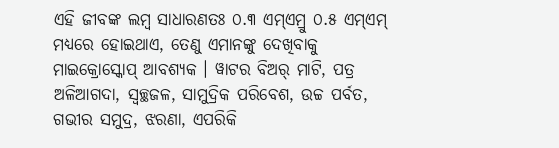ଏହି ଜୀବଙ୍କ ଲମ୍ବ ସାଧାରଣତଃ ୦.୩ ଏମ୍ଏମ୍ରୁ ୦.୫ ଏମ୍ଏମ୍ ମଧ୍ୟରେ ହୋଇଥାଏ, ତେଣୁ ଏମାନଙ୍କୁ ଦେଖିବାକୁ ମାଇକ୍ରୋସ୍କୋପ୍ ଆବଶ୍ୟକ । ୱାଟର ବିଅର୍ ମାଟି, ପତ୍ର ଅଳିଆଗଦା, ସ୍ୱଚ୍ଛଜଳ, ସାମୁଦ୍ରିକ ପରିବେଶ, ଉଚ୍ଚ ପର୍ବତ, ଗଭୀର ସମୁଦ୍ର, ଝରଣା, ଏପରିକି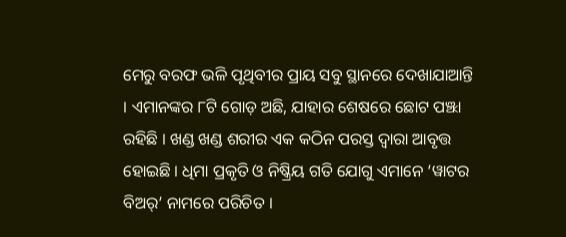ମେରୁ ବରଫ ଭଳି ପୃଥିବୀର ପ୍ରାୟ ସବୁ ସ୍ଥାନରେ ଦେଖାଯାଆନ୍ତି । ଏମାନଙ୍କର ୮ଟି ଗୋଡ଼ ଅଛି, ଯାହାର ଶେଷରେ ଛୋଟ ପଞ୍ଝା ରହିଛି । ଖଣ୍ଡ ଖଣ୍ଡ ଶରୀର ଏକ କଠିନ ପରସ୍ତ ଦ୍ୱାରା ଆବୃତ୍ତ ହୋଇଛି । ଧିମା ପ୍ରକୃତି ଓ ନିଷ୍କ୍ରିୟ ଗତି ଯୋଗୁ ଏମାନେ ‘ୱାଟର ବିଅର୍’ ନାମରେ ପରିଚିତ ।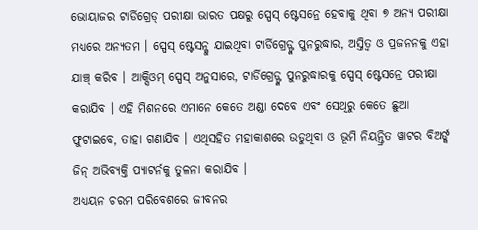ଭୋୟାଜର ଟାର୍ଡିଗ୍ରେଡ୍ ପରୀକ୍ଷା ଭାରତ ପକ୍ଷରୁ ସ୍ପେସ୍ ଷ୍ଟେସନ୍ରେ ହେବାକୁ ଥିବା ୭ ଅନ୍ୟ ପରୀକ୍ଷା ମଧ୍ୟରେ ଅନ୍ୟତମ । ସ୍ପେସ୍ ଷ୍ଟେସନ୍କୁ ଯାଇଥିବା ଟାର୍ଡିଗ୍ରେଡ୍ଙ୍କ ପୁନରୁଦ୍ଧାର, ଅସ୍ତିତ୍ୱ ଓ ପ୍ରଜନନକୁ ଏହା ଯାଞ୍ଚ୍ କରିବ । ଆକ୍ସିଓମ୍ ସ୍ପେସ୍ ଅନୁସାରେ, ଟାର୍ଡିଗ୍ରେଡ୍ଙ୍କ ପୁନରୁଦ୍ଧାରକୁ ସ୍ପେସ୍ ଷ୍ଟେସନ୍ରେ ପରୀକ୍ଷା କରାଯିବ । ଏହି ମିଶନରେ ଏମାନେ କେତେ ଅଣ୍ଡା ଦେବେ ଏବଂ ସେଥିରୁ କେତେ ଛୁଆ ଫୁଟାଇବେ, ତାହା ଗଣାଯିବ । ଏଥିସହିତ ମହାକାଶରେ ଉଡୁଥିବା ଓ ଭୂମି ନିୟନ୍ତ୍ରିତ ୱାଟର ବିଅର୍ଙ୍କ ଜିନ୍ ଅଭିବ୍ୟକ୍ତି ପ୍ୟାଟର୍ନକୁ ତୁଳନା କରାଯିବ ।
ଅଧ୍ୟୟନ ଚରମ ପରିବେଶରେ ଜୀବନର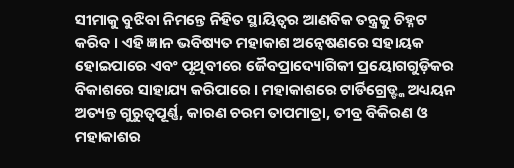ସୀମାକୁ ବୁଝିବା ନିମନ୍ତେ ନିହିତ ସ୍ଥାୟିତ୍ୱର ଆଣବିକ ତନ୍ତ୍ରକୁ ଚିହ୍ନଟ କରିବ । ଏହି ଜ୍ଞାନ ଭବିଷ୍ୟତ ମହାକାଶ ଅନ୍ୱେଷଣରେ ସହାୟକ ହୋଇପାରେ ଏବଂ ପୃଥିବୀରେ ଜୈବପ୍ରାଦ୍ୟୋଗିକୀ ପ୍ରୟୋଗଗୁଡ଼ିକର ବିକାଶରେ ସାହାଯ୍ୟ କରିପାରେ । ମହାକାଶରେ ଟାର୍ଡିଗ୍ରେଡ୍ଙ୍କ ଅଧ୍ୟୟନ ଅତ୍ୟନ୍ତ ଗୁରୁତ୍ୱପୂର୍ଣ୍ଣ, କାରଣ ଚରମ ତାପମାତ୍ରା, ତୀବ୍ର ବିକିରଣ ଓ ମହାକାଶର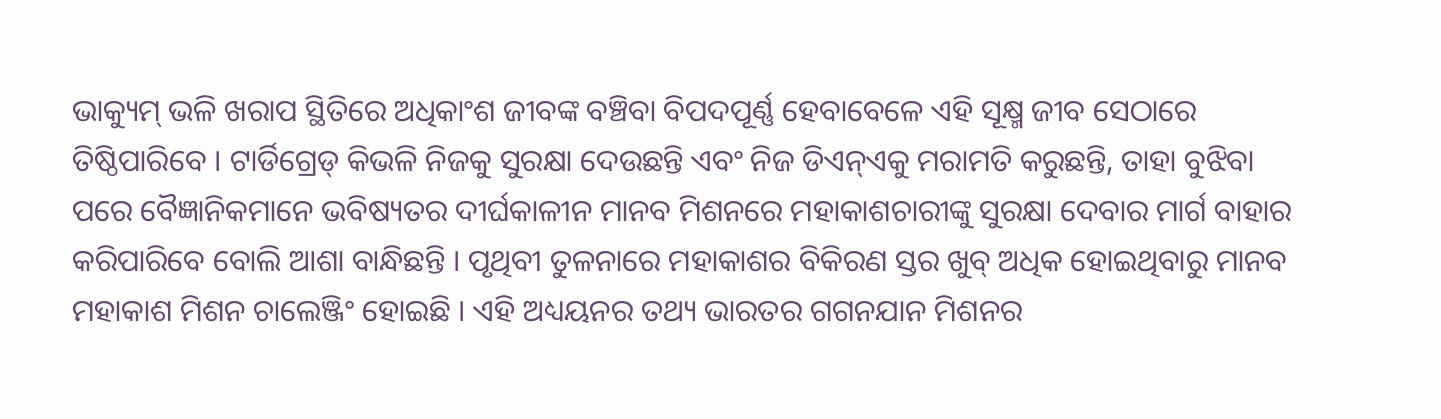ଭାକ୍ୟୁମ୍ ଭଳି ଖରାପ ସ୍ଥିତିରେ ଅଧିକାଂଶ ଜୀବଙ୍କ ବଞ୍ଚିବା ବିପଦପୂର୍ଣ୍ଣ ହେବାବେଳେ ଏହି ସୂକ୍ଷ୍ମ ଜୀବ ସେଠାରେ ତିଷ୍ଠିପାରିବେ । ଟାର୍ଡିଗ୍ରେଡ୍ କିଭଳି ନିଜକୁ ସୁରକ୍ଷା ଦେଉଛନ୍ତି ଏବଂ ନିଜ ଡିଏନ୍ଏକୁ ମରାମତି କରୁଛନ୍ତି, ତାହା ବୁଝିବା ପରେ ବୈଜ୍ଞାନିକମାନେ ଭବିଷ୍ୟତର ଦୀର୍ଘକାଳୀନ ମାନବ ମିଶନରେ ମହାକାଶଚାରୀଙ୍କୁ ସୁରକ୍ଷା ଦେବାର ମାର୍ଗ ବାହାର କରିପାରିବେ ବୋଲି ଆଶା ବାନ୍ଧିଛନ୍ତି । ପୃଥିବୀ ତୁଳନାରେ ମହାକାଶର ବିକିରଣ ସ୍ତର ଖୁବ୍ ଅଧିକ ହୋଇଥିବାରୁ ମାନବ ମହାକାଶ ମିଶନ ଚାଲେଞ୍ଜିଂ ହୋଇଛି । ଏହି ଅଧ୍ୟୟନର ତଥ୍ୟ ଭାରତର ଗଗନଯାନ ମିଶନର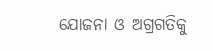ଯୋଜନା ଓ ଅଗ୍ରଗତିକୁ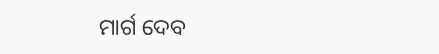ମାର୍ଗ ଦେବ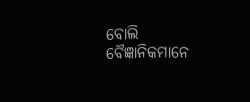ବୋଲି ବୈଜ୍ଞାନିକମାନେ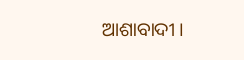ଆଶାବାଦୀ ।